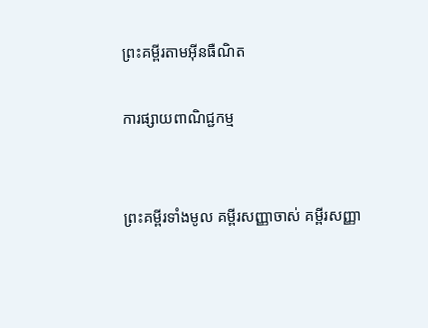ព្រះគម្ពីរតាមអ៊ីនធឺណិត

ការផ្សាយពាណិជ្ជកម្ម


ព្រះគម្ពីរទាំងមូល គម្ពីរសញ្ញាចាស់ គម្ពីរសញ្ញា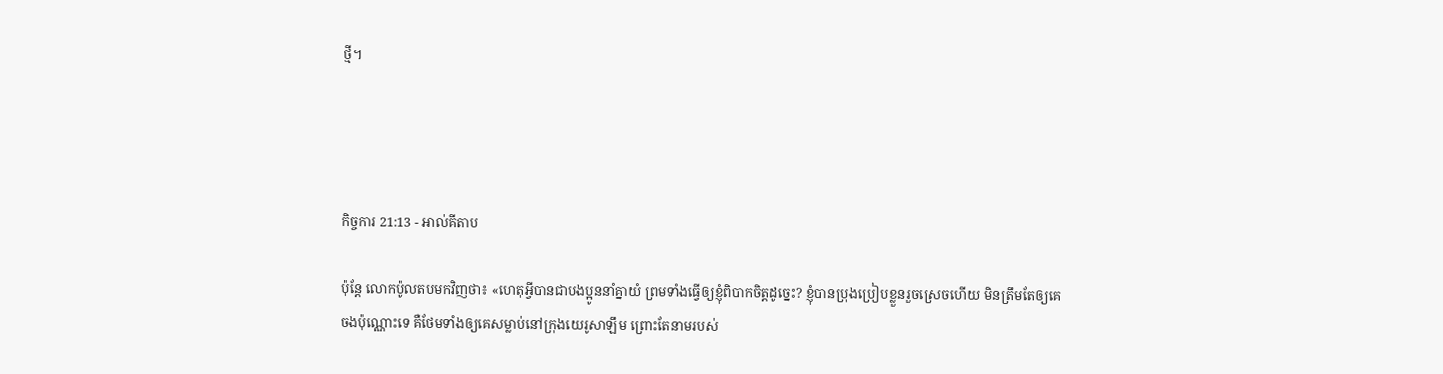ថ្មី។




កិច្ចការ 21:13 - អាល់គីតាប

ប៉ុន្ដែ លោកប៉ូលតបមកវិញថា៖ «ហេតុអ្វីបានជាបងប្អូននាំគ្នាយំ ព្រមទាំងធ្វើឲ្យខ្ញុំពិបាកចិត្ដដូច្នេះ? ខ្ញុំបានប្រុងប្រៀបខ្លួនរួចស្រេចហើយ មិនត្រឹមតែឲ្យគេចងប៉ុណ្ណោះទេ គឺថែមទាំងឲ្យគេសម្លាប់នៅក្រុងយេរូ‌សាឡឹម ព្រោះតែនាមរបស់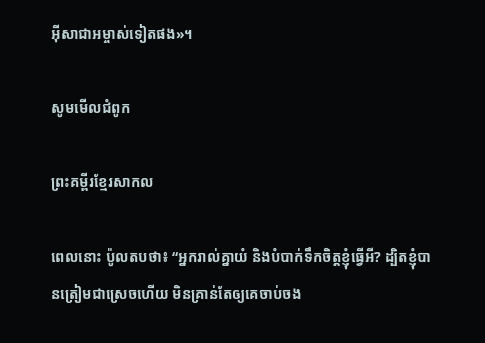អ៊ីសា‌ជាអម្ចាស់ទៀតផង»។

សូមមើលជំពូក

ព្រះគម្ពីរខ្មែរសាកល

ពេលនោះ ប៉ូលតបថា៖ “អ្នករាល់គ្នាយំ និងបំបាក់ទឹកចិត្តខ្ញុំធ្វើអី? ដ្បិតខ្ញុំបានត្រៀមជាស្រេចហើយ មិនគ្រាន់តែឲ្យគេចាប់ចង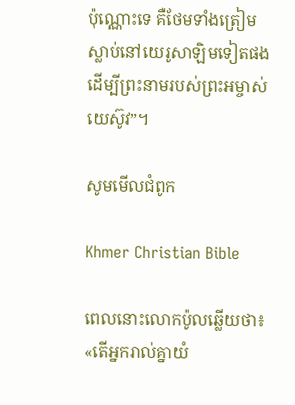ប៉ុណ្ណោះទេ គឺថែមទាំងត្រៀមស្លាប់នៅយេរូសាឡិមទៀតផង ដើម្បីព្រះនាមរបស់ព្រះអម្ចាស់យេស៊ូវ”។

សូមមើលជំពូក

Khmer Christian Bible

ពេលនោះលោកប៉ូលឆ្លើយថា៖ «តើអ្នករាល់គ្នាយំ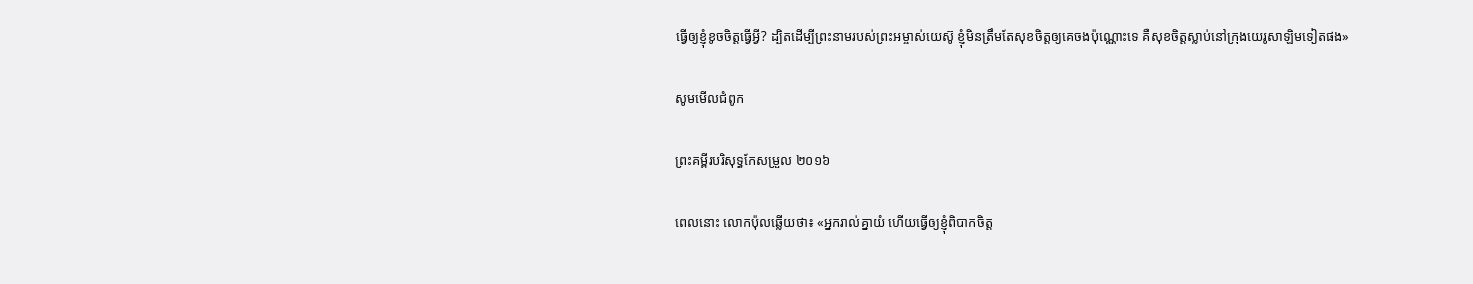ធ្វើឲ្យខ្ញុំខូចចិត្ដធ្វើអ្វី? ដ្បិតដើម្បីព្រះនាមរបស់ព្រះអម្ចាស់យេស៊ូ ខ្ញុំមិនត្រឹមតែសុខចិត្ដឲ្យគេចងប៉ុណ្ណោះទេ គឺសុខចិត្ដស្លាប់នៅក្រុងយេរូសាឡិមទៀតផង»

សូមមើលជំពូក

ព្រះគម្ពីរបរិសុទ្ធកែសម្រួល ២០១៦

ពេលនោះ លោកប៉ុលឆ្លើយថា៖ «អ្នករាល់គ្នាយំ ហើយធ្វើឲ្យខ្ញុំពិបាកចិត្ត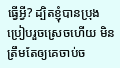ធ្វើអ្វី? ដ្បិតខ្ញុំបានប្រុងប្រៀបរួចស្រេចហើយ មិនត្រឹមតែឲ្យគេចាប់ច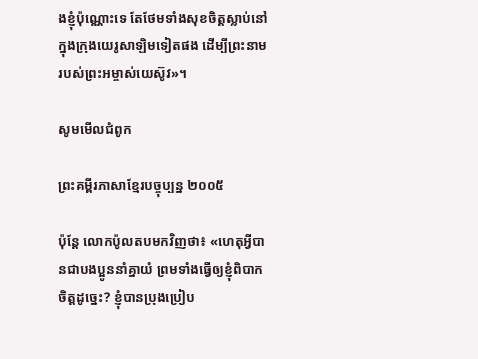ងខ្ញុំប៉ុណ្ណោះទេ តែថែមទាំងសុខចិត្តស្លាប់នៅក្នុងក្រុងយេរូ‌សាឡិមទៀតផង ដើម្បីព្រះ‌នាមរបស់ព្រះ‌អម្ចាស់‌យេស៊ូវ»។

សូមមើលជំពូក

ព្រះគម្ពីរភាសាខ្មែរបច្ចុប្បន្ន ២០០៥

ប៉ុន្តែ លោកប៉ូលតបមកវិញថា៖ «ហេតុអ្វីបានជាបងប្អូននាំគ្នាយំ ព្រមទាំងធ្វើឲ្យខ្ញុំពិបាកចិត្តដូច្នេះ? ខ្ញុំបានប្រុងប្រៀប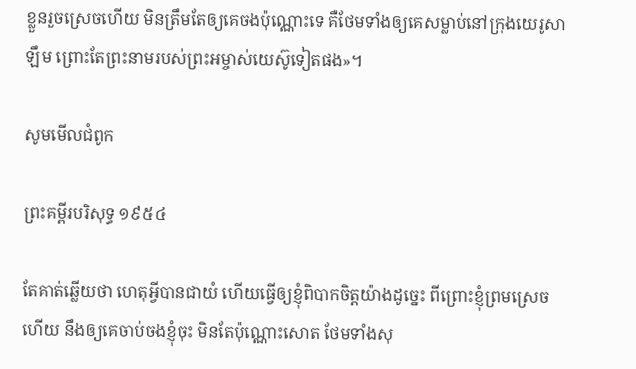ខ្លួនរួចស្រេចហើយ មិនត្រឹមតែឲ្យគេចងប៉ុណ្ណោះទេ គឺថែមទាំងឲ្យគេសម្លាប់នៅក្រុងយេរូ‌សាឡឹម ព្រោះតែព្រះ‌នាមរបស់ព្រះ‌អម្ចាស់‌យេស៊ូទៀតផង»។

សូមមើលជំពូក

ព្រះគម្ពីរបរិសុទ្ធ ១៩៥៤

តែគាត់ឆ្លើយថា ហេតុអ្វីបានជាយំ ហើយធ្វើឲ្យខ្ញុំពិបាកចិត្តយ៉ាងដូច្នេះ ពីព្រោះខ្ញុំព្រមស្រេចហើយ នឹងឲ្យគេចាប់ចងខ្ញុំចុះ មិនតែប៉ុណ្ណោះសោត ថែមទាំងសុ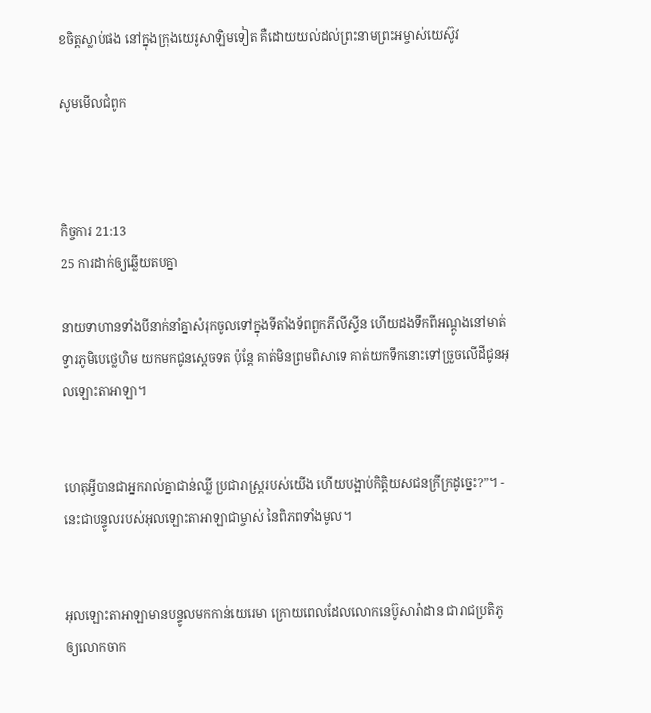ខចិត្តស្លាប់ផង នៅក្នុងក្រុងយេរូ‌សាឡិមទៀត គឺដោយយល់ដល់ព្រះ‌នាមព្រះ‌អម្ចាស់យេស៊ូវ

សូមមើលជំពូក



កិច្ចការ 21:13
25 ការដាក់ឲ្យឆ្លើយតបគ្នា

នាយទាហានទាំងបីនាក់នាំគ្នាសំរុកចូលទៅក្នុងទីតាំងទ័ពពួកភីលី‌ស្ទីន ហើយដងទឹកពីអណ្តូងនៅមាត់ទ្វារភូមិបេថ្លេ‌ហិម យកមកជូនស្តេចទត ប៉ុន្តែ គាត់មិនព្រមពិសាទេ គាត់យកទឹកនោះទៅច្រួចលើដីជូនអុលឡោះ‌តាអាឡា។


ហេតុអ្វីបានជាអ្នករាល់គ្នាជាន់ឈ្លី ប្រជា‌រាស្ត្ររបស់យើង ហើយបង្អាប់កិត្តិយសជនក្រីក្រដូច្នេះ?”។ - នេះជាបន្ទូលរបស់អុលឡោះ‌តាអាឡាជាម្ចាស់ នៃពិភពទាំងមូល។


អុលឡោះ‌តាអាឡាមានបន្ទូលមកកាន់យេរេមា ក្រោយពេលដែលលោកនេប៊ូ‌សារ៉ា‌ដាន ជារាជប្រតិភូ ឲ្យលោកចាក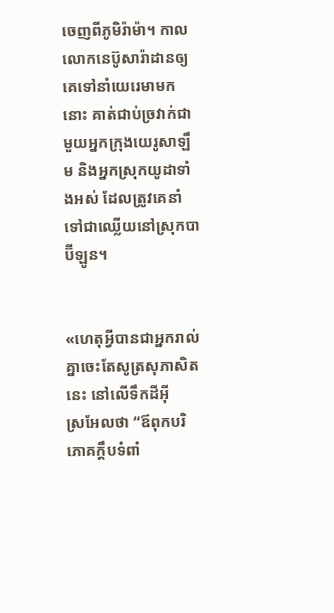ចេញពីភូមិរ៉ាម៉ា។ កាលលោកនេប៊ូ‌សារ៉ា‌ដានឲ្យគេទៅនាំយេរេមាមកនោះ គាត់ជាប់ច្រវាក់ជាមួយអ្នកក្រុងយេរូ‌សាឡឹម និងអ្នកស្រុកយូដាទាំងអស់ ដែលត្រូវគេនាំទៅជាឈ្លើយនៅស្រុកបាប៊ី‌ឡូន។


«ហេតុអ្វីបានជាអ្នករាល់គ្នាចេះតែសូត្រសុភាសិតនេះ នៅលើទឹកដីអ៊ីស្រ‌អែលថា “ឪពុកបរិភោគក្តឹបទំពាំ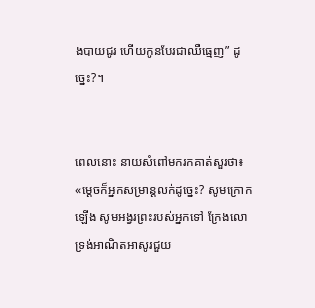ង‌បាយជូរ ហើយកូនបែរជាឈឺធ្មេញ” ដូច្នេះ?។


ពេលនោះ នាយសំពៅមករកគាត់សួរថា៖ «ម្ដេចក៏អ្នកសម្រាន្ដលក់ដូច្នេះ? សូមក្រោកឡើង សូម‌អង្វរព្រះរបស់អ្នកទៅ ក្រែងលោទ្រង់អាណិត‌អាសូរជួយ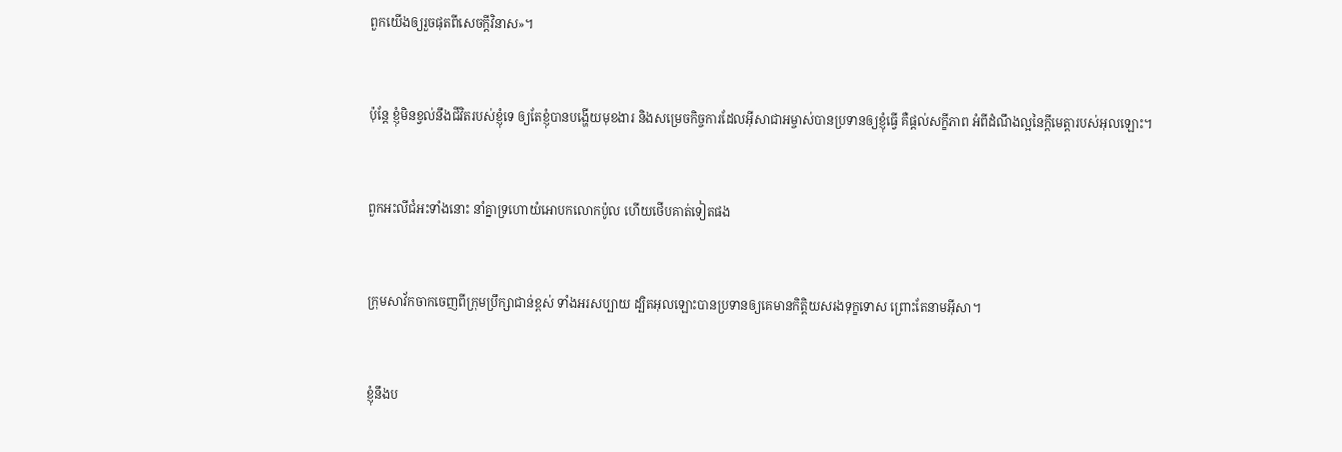ពួកយើងឲ្យរួចផុតពីសេចក្ដីវិនាស»។


ប៉ុន្ដែ ខ្ញុំមិនខ្វល់នឹងជីវិតរបស់ខ្ញុំទេ ឲ្យតែខ្ញុំបានបង្ហើយមុខ‌ងារ និងសម្រេចកិច្ចការដែលអ៊ីសា‌ជាអម្ចាស់បានប្រទានឲ្យខ្ញុំធ្វើ គឺផ្ដល់សក្ខី‌ភាព អំពីដំណឹង‌ល្អនៃក្តីមេត្តារបស់អុលឡោះ។


ពួកអះលី‌ជំអះទាំងនោះ នាំគ្នាទ្រហោយំអោបកលោកប៉ូល ហើយថើបគាត់ទៀតផង


ក្រុមសាវ័កចាកចេញពីក្រុមប្រឹក្សាជាន់ខ្ពស់ ទាំងអរសប្បាយ ដ្បិតអុលឡោះបានប្រទានឲ្យគេមានកិត្ដិយសរងទុក្ខទោស ព្រោះតែនាមអ៊ីសា។


ខ្ញុំនឹងប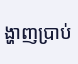ង្ហាញប្រាប់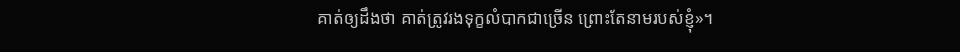គាត់ឲ្យដឹងថា គាត់ត្រូវរងទុក្ខលំបាកជាច្រើន ព្រោះតែនាមរបស់ខ្ញុំ»។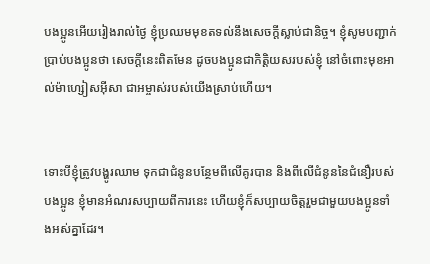បងប្អូនអើយរៀងរាល់ថ្ងៃ ខ្ញុំប្រឈមមុខតទល់នឹងសេចក្ដីស្លាប់ជា‌និច្ច។ ខ្ញុំសូមបញ្ជាក់ប្រាប់បងប្អូនថា សេចក្ដីនេះពិតមែន ដូចបងប្អូនជាកិត្ដិយសរបស់ខ្ញុំ នៅចំពោះមុខអាល់ម៉ា‌ហ្សៀស‌អ៊ីសា ជាអម្ចាស់របស់យើងស្រាប់ហើយ។


ទោះបីខ្ញុំត្រូវបង្ហូរឈាម ទុកជាជំនូនបន្ថែមពីលើគូរបាន និងពីលើជំនូននៃជំនឿរបស់បងប្អូន ខ្ញុំមានអំណរសប្បាយពីការនេះ ហើយខ្ញុំក៏សប្បាយចិត្ដរួមជាមួយបងប្អូនទាំងអស់គ្នាដែរ។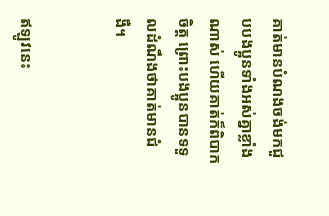គាត់មានបំណងចង់មកជួបបងប្អូនទាំងអស់គ្នាខ្លាំងណាស់ ហើយគាត់ក៏ពិបាកចិត្ដ ព្រោះបងប្អូនបានទទួលដំណឹងថាគាត់មានជំងឺ។


ឥឡូវនេះ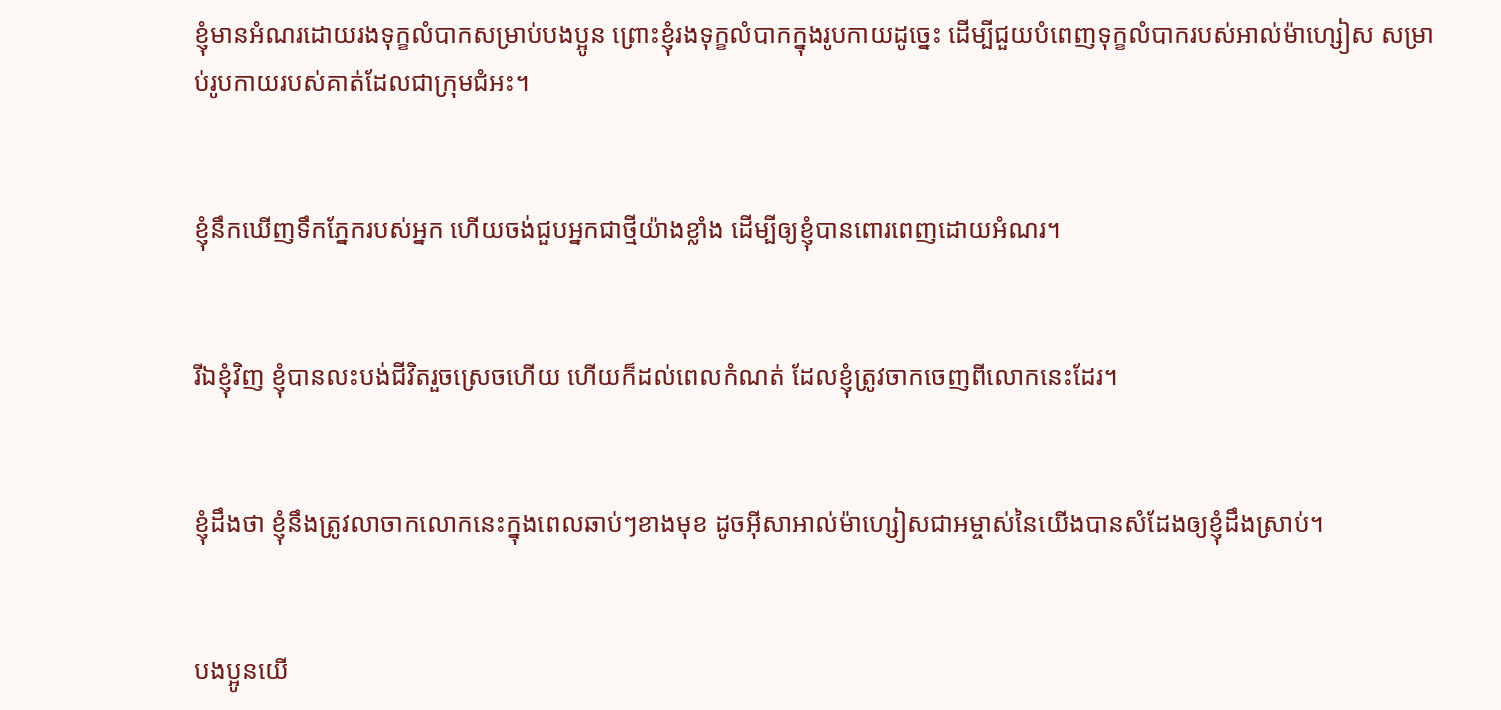ខ្ញុំមានអំណរដោយរងទុក្ខលំបាកសម្រាប់បងប្អូន ព្រោះខ្ញុំរងទុក្ខលំបាកក្នុងរូបកាយដូច្នេះ ដើម្បីជួយបំពេញទុក្ខលំបាករបស់អាល់ម៉ា‌ហ្សៀស សម្រាប់រូប‌កាយរបស់គាត់ដែលជាក្រុម‌ជំអះ។


ខ្ញុំនឹកឃើញទឹកភ្នែករបស់អ្នក ហើយចង់ជួបអ្នកជាថ្មីយ៉ាងខ្លាំង ដើម្បីឲ្យខ្ញុំបានពោរ‌ពេញដោយអំណរ។


រីឯខ្ញុំវិញ ខ្ញុំបានលះបង់ជីវិតរួចស្រេចហើយ ហើយក៏ដល់ពេលកំណត់ ដែលខ្ញុំត្រូវចាកចេញពីលោកនេះដែរ។


ខ្ញុំដឹងថា ខ្ញុំនឹងត្រូវលាចាកលោកនេះក្នុងពេលឆាប់ៗខាងមុខ ដូចអ៊ីសា‌អាល់ម៉ា‌ហ្សៀសជាអម្ចាស់នៃយើងបានសំដែងឲ្យខ្ញុំដឹងស្រាប់។


បងប្អូនយើ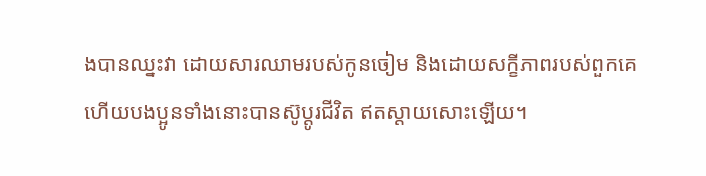ងបានឈ្នះវា ដោយ‌សារឈាមរបស់កូនចៀម និងដោយសក្ខី‌ភាពរបស់ពួកគេ ហើយបងប្អូនទាំងនោះបានស៊ូប្ដូរជីវិត ឥតស្ដាយសោះឡើយ។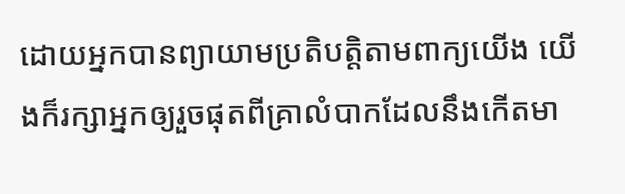ដោយអ្នកបានព្យាយាមប្រតិបត្ដិតាមពាក្យយើង យើងក៏រក្សាអ្នកឲ្យរួចផុតពីគ្រាលំបាកដែលនឹងកើតមា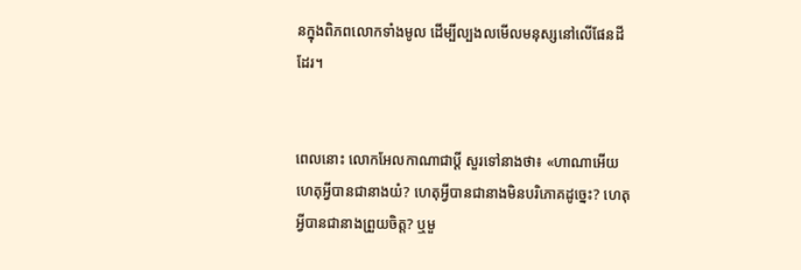នក្នុងពិភពលោកទាំងមូល ដើម្បីល្បង‌លមើលមនុស្សនៅលើផែនដីដែរ។


ពេលនោះ លោកអែល‌កាណាជាប្ដី សួរទៅនាងថា៖ «ហា‌ណាអើយ ហេតុអ្វីបានជានាងយំ? ហេតុអ្វីបានជានាងមិនបរិភោគដូច្នេះ? ហេតុអ្វីបានជានាងព្រួយចិត្ត? ឬមួ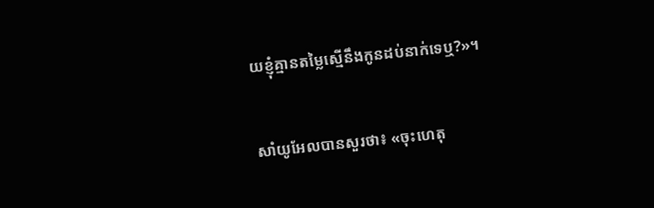យខ្ញុំគ្មានតម្លៃស្មើនឹងកូនដប់នាក់ទេឬ?»។


សាំយូ‌អែលបានសួរថា៖ «ចុះហេតុ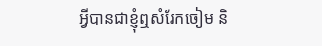អ្វីបានជាខ្ញុំឮសំរែកចៀម និ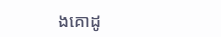ងគោដូ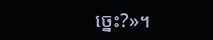ច្នេះ?»។